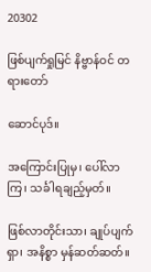20302

ဖြစ်ပျက်ရှုမြင် နိဗ္ဗာန်ဝင် တရားတော်

ဆောင်ပုဒ်။

အကြောင်းပြုမှ၊ ပေါ်လာကြ၊ သင်္ခါရချည့်မှတ်။

ဖြစ်လာတိုင်းသာ၊ ချုပ်ပျက်ရှာ၊ အနိစ္စာ မှန်ဆတ်ဆတ်။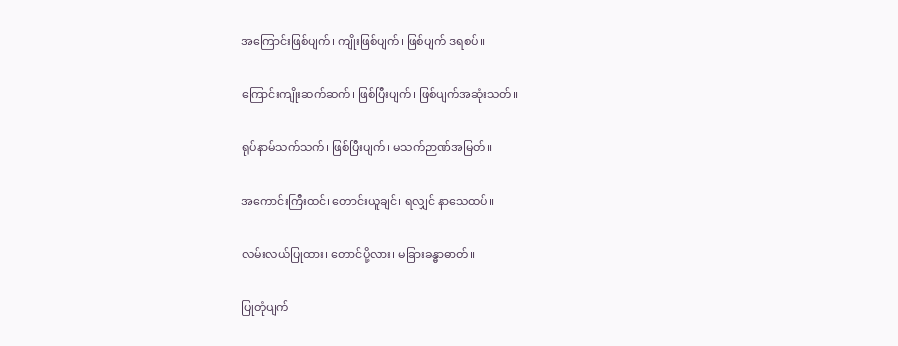အကြောင်းဖြစ်ပျက်၊ ကျိုးဖြစ်ပျက်၊ ဖြစ်ပျက် ဒရစပ်။

ကြောင်းကျိုးဆက်ဆက်၊ ဖြစ်ပြီးပျက်၊ ဖြစ်ပျက်အဆုံးသတ်။

ရုပ်နာမ်သက်သက်၊ ဖြစ်ပြီးပျက်၊ မသက်ဉာဏ်အမြတ်။

အကောင်းကြီးထင်၊ တောင်းယူချင်၊ ရလျှင် နာသေထပ်။

လမ်းလယ်ပြုထား၊ တောင်ပို့လား၊ မခြားခန္ဓာဓာတ်။

ပြုတုံပျက်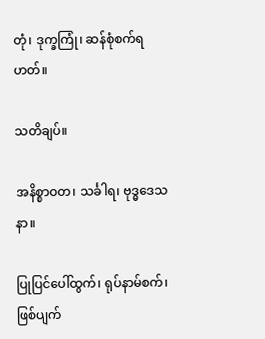တုံ၊ ဒုက္ခကြုံ၊ ဆန်စုံစက်ရဟတ်။

သတိချပ်။

အနိစ္စာဝတ၊ သင်္ခါရ၊ ဗုဒ္ဓဒေသနာ။

ပြုပြင်ပေါ်ထွက်၊ ရုပ်နာမ်စက်၊ ဖြစ်ပျက်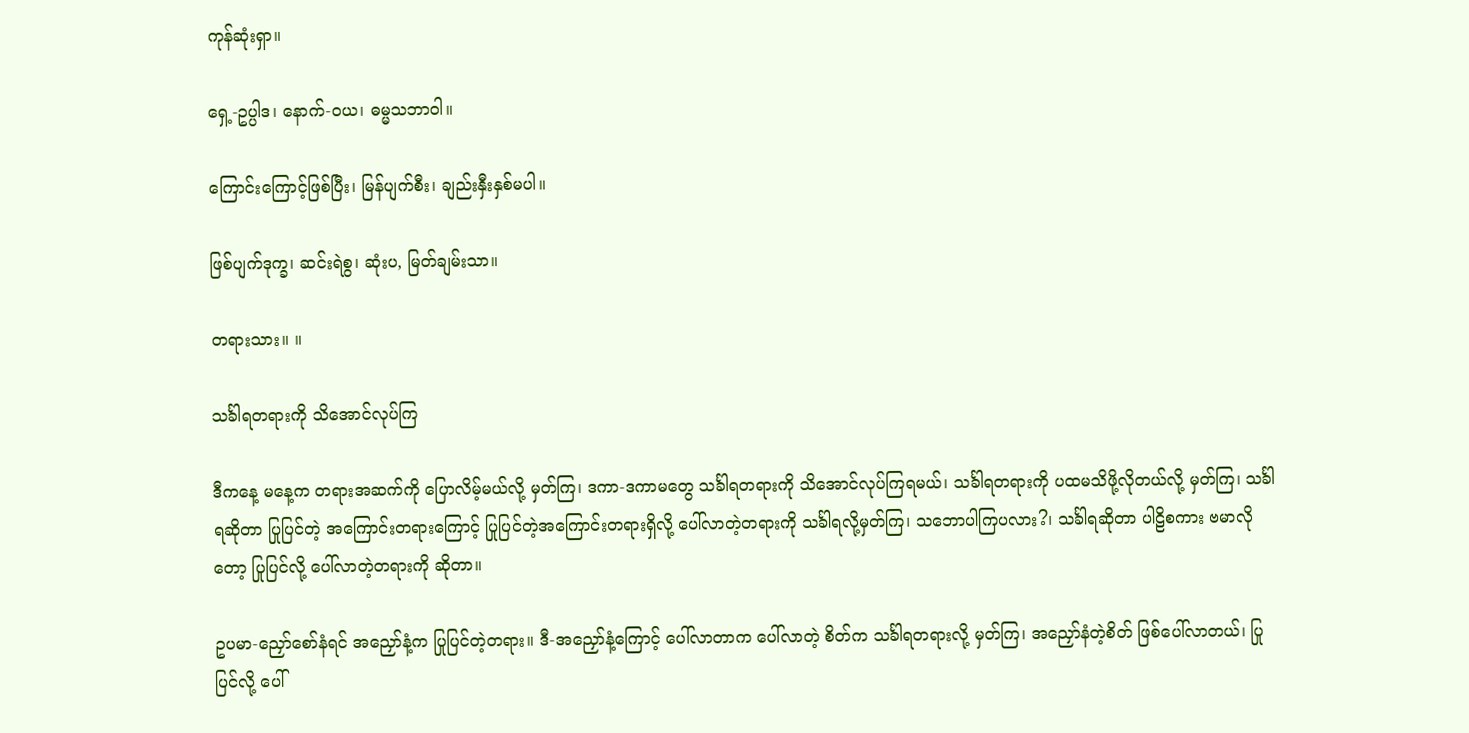ကုန်ဆုံးရှာ။

ရှေ့-ဥပ္ပါဒ၊ နောက်-ဝယ၊ ဓမ္မသဘာဝါ။

ကြောင်းကြောင့်ဖြစ်ပြီး၊ မြန်ပျက်စီး၊ ချည်းနှီးနှစ်မပါ။

ဖြစ်ပျက်ဒုက္ခ၊ ဆင်းရဲစွ၊ ဆုံးပ, မြတ်ချမ်းသာ။

တရားသား။ ။

သင်္ခါရတရားကို သိအောင်လုပ်ကြ

ဒီကနေ့ မနေ့က တရားအဆက်ကို ပြောလိမ့်မယ်လို့ မှတ်ကြ၊ ဒကာ-ဒကာမတွေ သင်္ခါရတရားကို သိအောင်လုပ်ကြရမယ်၊ သင်္ခါရတရားကို ပထမသိဖို့လိုတယ်လို့ မှတ်ကြ၊ သင်္ခါရဆိုတာ ပြုပြင်တဲ့ အကြောင်းတရားကြောင့် ပြုပြင်တဲ့အကြောင်းတရားရှိလို့ ပေါ်လာတဲ့တရားကို သင်္ခါရလို့မှတ်ကြ၊ သဘောပါကြပလား?၊ သင်္ခါရဆိုတာ ပါဠိစကား ဗမာလိုတော့ ပြုပြင်လို့ ပေါ်လာတဲ့တရားကို ဆိုတာ။

ဥပမာ-ညှော်စော်နံရင် အညှော်နံ့က ပြုပြင်တဲ့တရား။ ဒီ-အညှော်နံ့ကြောင့် ပေါ်လာတာက ပေါ်လာတဲ့ စိတ်က သင်္ခါရတရားလို့ မှတ်ကြ၊ အညှော်နံတဲ့စိတ် ဖြစ်ပေါ်လာတယ်၊ ပြုပြင်လို့ ပေါ်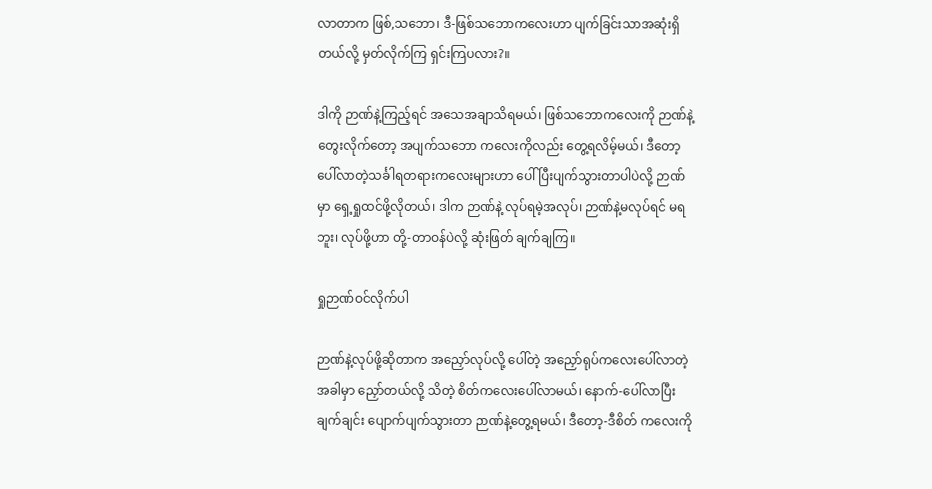လာတာက ဖြစ်,သဘော၊ ဒီ-ဖြစ်သဘောကလေးဟာ ပျက်ခြင်းသာအဆုံးရှိတယ်လို့ မှတ်လိုက်ကြ ရှင်းကြပလား?။

ဒါကို ဉာဏ်နဲ့ကြည့်ရင် အသေအချာသိရမယ်၊ ဖြစ်သဘောကလေးကို ဉာဏ်နဲ့တွေးလိုက်တော့ အပျက်သဘော ကလေးကိုလည်း တွေ့ရလိမ့်မယ်၊ ဒီတော့ ပေါ်လာတဲ့သင်္ခါရတရားကလေးများဟာ ပေါ်ပြီးပျက်သွားတာပါပဲလို့ ဉာဏ် မှာ ရှေ့ရှုထင်ဖို့လိုတယ်၊ ဒါက ဉာဏ်နဲ့ လုပ်ရမဲ့အလုပ်၊ ဉာဏ်နဲ့မလုပ်ရင် မရဘူး၊ လုပ်ဖို့ဟာ တို့-တာဝန်ပဲလို့ ဆုံးဖြတ် ချက်ချကြ။

ရှုဉာဏ်ဝင်လိုက်ပါ

ဉာဏ်နဲ့လုပ်ဖို့ဆိုတာက အညှော်လုပ်လို့ ပေါ်တဲ့ အညှော်ရုပ်ကလေးပေါ်လာတဲ့အခါမှာ ညှော်တယ်လို့ သိတဲ့ စိတ်ကလေးပေါ်လာမယ်၊ နောက်-ပေါ်လာပြီး ချက်ချင်း ပျောက်ပျက်သွားတာ ဉာဏ်နဲ့တွေ့ရမယ်၊ ဒီတော့-ဒီစိတ် ကလေးကို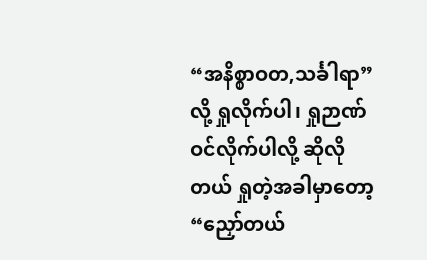“အနိစ္စာဝတ,သင်္ခါရာ” လို့ ရှုလိုက်ပါ၊ ရှုဉာဏ်ဝင်လိုက်ပါလို့ ဆိုလိုတယ် ရှုတဲ့အခါမှာတော့ “ညှော်တယ်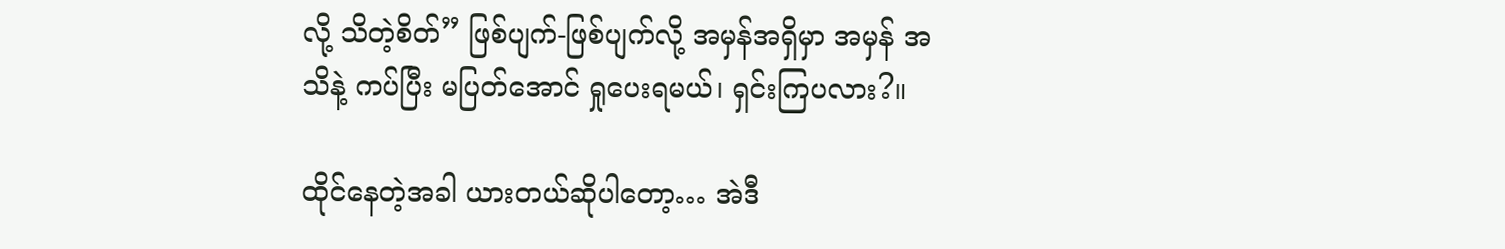လို့ သိတဲ့စိတ်” ဖြစ်ပျက်-ဖြစ်ပျက်လို့ အမှန်အရှိမှာ အမှန် အသိနဲ့ ကပ်ပြီး မပြတ်အောင် ရှုပေးရမယ်၊ ရှင်းကြပလား?။

ထိုင်နေတဲ့အခါ ယားတယ်ဆိုပါတော့… အဲဒီ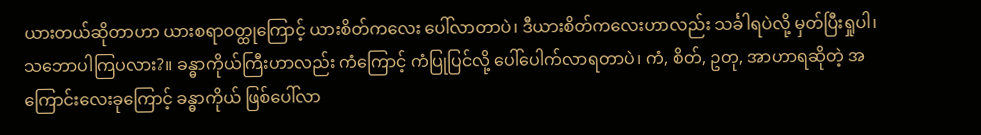ယားတယ်ဆိုတာဟာ ယားစရာဝတ္ထုကြောင့် ယားစိတ်ကလေး ပေါ်လာတာပဲ၊ ဒီယားစိတ်ကလေးဟာလည်း သင်္ခါရပဲလို့ မှတ်ပြီးရှုပါ၊ သဘောပါကြပလား?။ ခန္ဓာကိုယ်ကြီးဟာလည်း ကံကြောင့် ကံပြုပြင်လို့ ပေါ်ပေါက်လာရတာပဲ၊ ကံ, စိတ်, ဥတု, အာဟာရဆိုတဲ့ အကြောင်းလေးခုကြောင့် ခန္ဓာကိုယ် ဖြစ်ပေါ်လာ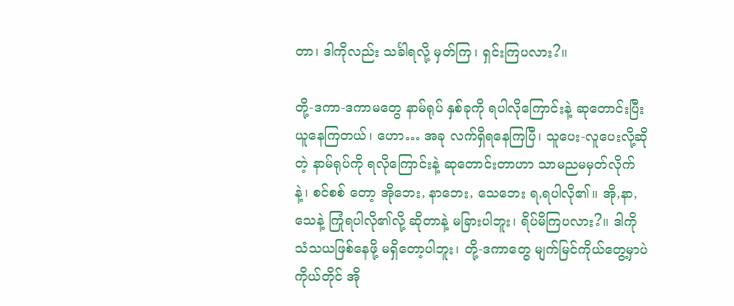တာ၊ ဒါကိုလည်း သင်္ခါရလို့ မှတ်ကြ၊ ရှင်းကြပလား?။

တို့-ဒကာ-ဒကာမတွေ နာမ်ရုပ် နှစ်ခုကို ရပါလိုကြောင်းနဲ့ ဆုတောင်းပြီး ယူနေကြတယ်၊ ဟော… အခု လက်ရှိရနေကြပြီ၊ သူပေး-လူပေးလို့ဆိုတဲ့ နာမ်ရုပ်ကို ရလိုကြောင်းနဲ့ ဆုတောင်းတာဟာ သာမညမမှတ်လိုက်နဲ့၊ စင်စစ် တော့ အိုဘေး, နာဘေး, သေဘေး ရ,ရပါလို၏။ အို,နာ,သေနဲ့ ကြုံရပါလို၏လို့ ဆိုတာနဲ့ မခြားပါဘူး၊ ရိပ်မိကြပလား?။ ဒါကို သံသယဖြစ်နေဖို့ မရှိတော့ပါဘူး၊ တို့-ဒကာတွေ မျက်မြင်ကိုယ်တွေ့မှာပဲ ကိုယ်တိုင် အို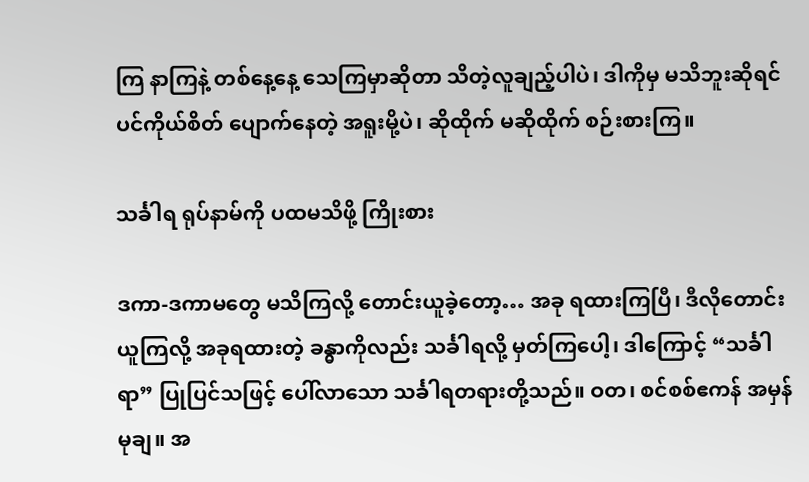ကြ နာကြနဲ့ တစ်နေ့နေ့ သေကြမှာဆိုတာ သိတဲ့လူချည့်ပါပဲ၊ ဒါကိုမှ မသိဘူးဆိုရင် ပင်ကိုယ်စိတ် ပျောက်နေတဲ့ အရူးမို့ပဲ၊ ဆိုထိုက် မဆိုထိုက် စဉ်းစားကြ။

သင်္ခါရ ရုပ်နာမ်ကို ပထမသိဖို့ ကြိုးစား

ဒကာ-ဒကာမတွေ မသိကြလို့ တောင်းယူခဲ့တော့… အခု ရထားကြပြီ၊ ဒီလိုတောင်းယူကြလို့ အခုရထားတဲ့ ခန္ဓာကိုလည်း သင်္ခါရလို့ မှတ်ကြပေါ့၊ ဒါကြောင့် “သင်္ခါရာ” ပြုပြင်သဖြင့် ပေါ်လာသော သင်္ခါရတရားတို့သည်။ ဝတ၊ စင်စစ်ဧကန် အမှန်မုချ။ အ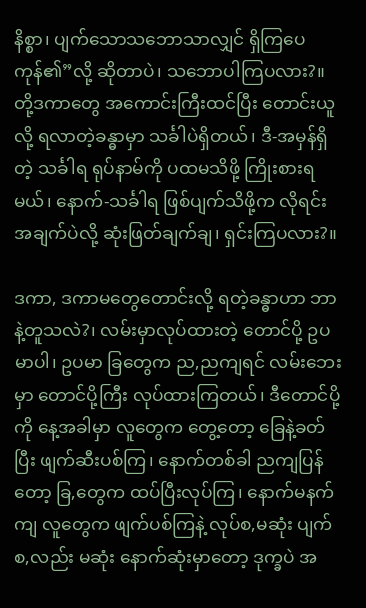နိစ္စာ၊ ပျက်သောသဘောသာလျှင် ရှိကြပေကုန်၏”လို့ ဆိုတာပဲ၊ သဘောပါကြပလား?။ တို့ဒကာတွေ အကောင်းကြီးထင်ပြီး တောင်းယူလို့ ရလာတဲ့ခန္ဓာမှာ သင်္ခါပဲရှိတယ်၊ ဒီ-အမှန်ရှိတဲ့ သင်္ခါရ ရုပ်နာမ်ကို ပထမသိဖို့ ကြိုးစားရမယ်၊ နောက်-သင်္ခါရ ဖြစ်ပျက်သိဖို့က လိုရင်းအချက်ပဲလို့ ဆုံးဖြတ်ချက်ချ၊ ရှင်းကြပလား?။

ဒကာ, ဒကာမတွေတောင်းလို့ ရတဲ့ခန္ဓာဟာ ဘာနဲ့တူသလဲ?၊ လမ်းမှာလုပ်ထားတဲ့ တောင်ပို့ ဥပမာပါ၊ ဥပမာ ခြတွေက ည,ညကျရင် လမ်းဘေးမှာ တောင်ပို့ကြီး လုပ်ထားကြတယ်၊ ဒီတောင်ပို့ကို နေ့အခါမှာ လူတွေက တွေ့တော့ ခြေနဲ့ခတ်ပြီး ဖျက်ဆီးပစ်ကြ၊ နောက်တစ်ခါ ညကျပြန်တော့ ခြ,တွေက ထပ်ပြီးလုပ်ကြ၊ နောက်မနက်ကျ လူတွေက ဖျက်ပစ်ကြနဲ့ လုပ်စ,မဆုံး ပျက်စ,လည်း မဆုံး နောက်ဆုံးမှာတော့ ဒုက္ခပဲ အ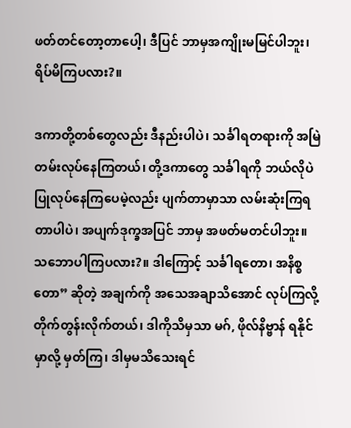ဖတ်တင်တော့တာပေါ့၊ ဒီပြင် ဘာမှအကျိုးမမြင်ပါဘူး၊ ရိပ်မိကြပလား?။

ဒကာတို့တစ်တွေလည်း ဒီနည်းပါပဲ၊ သင်္ခါရတရားကို အမြဲတမ်းလုပ်နေကြတယ်၊ တို့ဒကာတွေ သင်္ခါရကို ဘယ်လိုပဲ ပြုလုပ်နေကြပေမဲ့လည်း ပျက်တာမှာသာ လမ်းဆုံးကြရတာပါပဲ၊ အပျက်ဒုက္ခအပြင် ဘာမှ အဖတ်မတင်ပါဘူး။ သဘောပါကြပလား?။ ဒါကြောင့် သင်္ခါရတော၊ အနိစ္စတော” ဆိုတဲ့ အချက်ကို အသေအချာသိအောင် လုပ်ကြလို့ တိုက်တွန်းလိုက်တယ်၊ ဒါကိုသိမှသာ မဂ်, ဖိုလ်နိဗ္ဗာန် ရနိုင်မှာလို့ မှတ်ကြ၊ ဒါမှမသိသေးရင်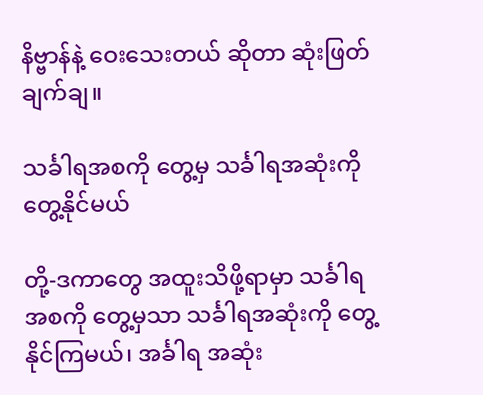နိဗ္ဗာန်နဲ့ ဝေးသေးတယ် ဆိုတာ ဆုံးဖြတ်ချက်ချ။

သင်္ခါရအစကို တွေ့မှ သင်္ခါရအဆုံးကို တွေ့နိုင်မယ်

တို့-ဒကာတွေ အထူးသိဖို့ရာမှာ သင်္ခါရအစကို တွေ့မှသာ သင်္ခါရအဆုံးကို တွေ့နိုင်ကြမယ်၊ အင်္ခါရ အဆုံး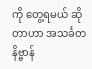ကို တွေ့ရမယ် ဆိုတာဟာ အသင်္ခတ နိဗ္ဗာန်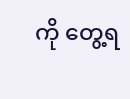ကို တွေ့ရ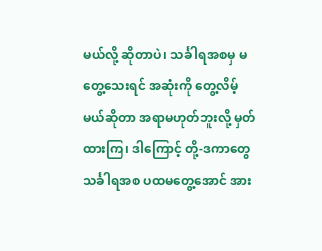မယ်လို့ ဆိုတာပဲ၊ သင်္ခါရအစမှ မတွေ့သေးရင် အဆုံးကို တွေ့လိမ့် မယ်ဆိုတာ အရာမဟုတ်ဘူးလို့ မှတ်ထားကြ၊ ဒါကြောင့် တို့-ဒကာတွေ သင်္ခါရအစ ပထမတွေ့အောင် အား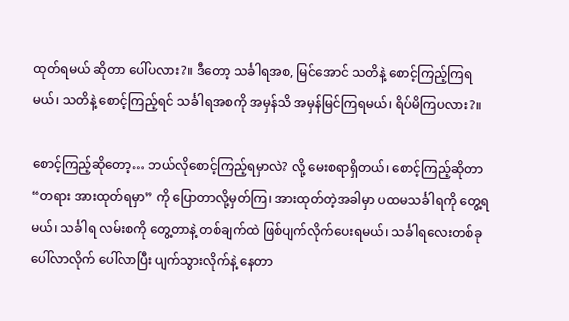ထုတ်ရမယ် ဆိုတာ ပေါ်ပလား?။ ဒီတော့ သင်္ခါရအစ, မြင်အောင် သတိနဲ့ စောင့်ကြည့်ကြရမယ်၊ သတိနဲ့ စောင့်ကြည့်ရင် သင်္ခါရအစကို အမှန်သိ အမှန်မြင်ကြရမယ်၊ ရိပ်မိကြပလား?။

စောင့်ကြည့်ဆိုတော့… ဘယ်လိုစောင့်ကြည့်ရမှာလဲ? လို့ မေးစရာရှိတယ်၊ စောင့်ကြည့်ဆိုတာ “တရား အားထုတ်ရမှာ” ကို ပြောတာလို့မှတ်ကြ၊ အားထုတ်တဲ့အခါမှာ ပထမသင်္ခါရကို တွေ့ရမယ်၊ သင်္ခါရ လမ်းစကို တွေ့တာနဲ့ တစ်ချက်ထဲ ဖြစ်ပျက်လိုက်ပေးရမယ်၊ သင်္ခါရလေးတစ်ခု ပေါ်လာလိုက် ပေါ်လာပြီး ပျက်သွားလိုက်နဲ့ နေတာ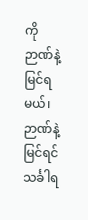ကို ဉာဏ်နဲ့မြင်ရမယ်၊ ဉာဏ်နဲ့မြင်ရင် သင်္ခါရ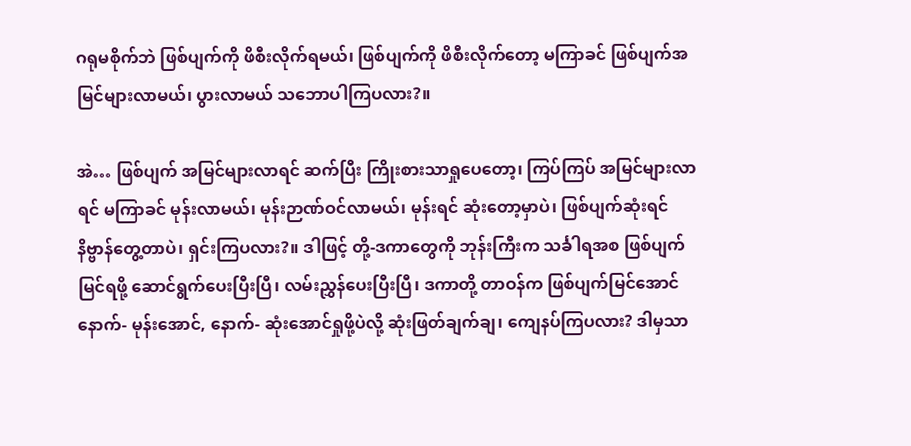ဂရုမစိုက်ဘဲ ဖြစ်ပျက်ကို ဖိစီးလိုက်ရမယ်၊ ဖြစ်ပျက်ကို ဖိစီးလိုက်တော့ မကြာခင် ဖြစ်ပျက်အမြင်များလာမယ်၊ ပွားလာမယ် သဘောပါကြပလား?။

အဲ… ဖြစ်ပျက် အမြင်များလာရင် ဆက်ပြီး ကြိုးစားသာရှုပေတော့၊ ကြပ်ကြပ် အမြင်များလာရင် မကြာခင် မုန်းလာမယ်၊ မုန်းဉာဏ်ဝင်လာမယ်၊ မုန်းရင် ဆုံးတော့မှာပဲ၊ ဖြစ်ပျက်ဆုံးရင် နိဗ္ဗာန်တွေ့တာပဲ၊ ရှင်းကြပလား?။ ဒါဖြင့် တို့-ဒကာတွေကို ဘုန်းကြီးက သင်္ခါရအစ ဖြစ်ပျက်မြင်ရဖို့ ဆောင်ရွက်ပေးပြီးပြီ၊ လမ်းညွှန်ပေးပြီးပြီ၊ ဒကာတို့ တာဝန်က ဖြစ်ပျက်မြင်အောင် နောက်- မုန်းအောင်, နောက်- ဆုံးအောင်ရှုဖို့ပဲလို့ ဆုံးဖြတ်ချက်ချ၊ ကျေနပ်ကြပလား? ဒါမှသာ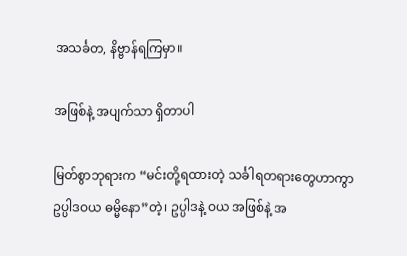အသင်္ခတ, နိဗ္ဗာန်ရကြမှာ။

အဖြစ်နဲ့ အပျက်သာ ရှိတာပါ

မြတ်စွာဘုရားက “မင်းတို့ရထားတဲ့ သင်္ခါရတရားတွေဟာကွာ ဥပ္ပါဒဝယ ဓမ္မိနော”တဲ့၊ ဥပ္ပါဒနဲ့ ဝယ အဖြစ်နဲ့ အ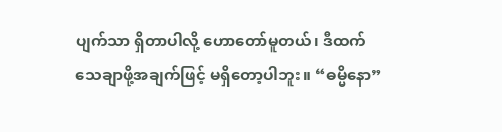ပျက်သာ ရှိတာပါလို့ ဟောတော်မူတယ်၊ ဒီထက် သေချာဖို့အချက်ဖြင့် မရှိတော့ပါဘူး။ “ဓမ္မိနော”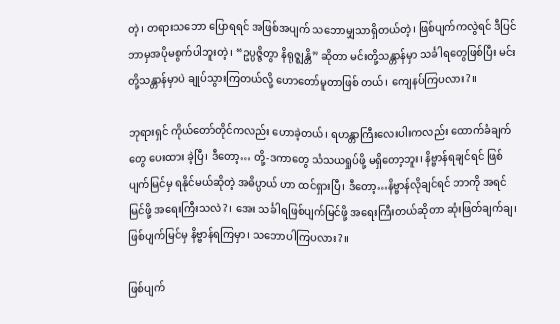တဲ့၊ တရားသဘော ပြောရရင် အဖြစ်အပျက် သဘောမျှသာရှိတယ်တဲ့၊ ဖြစ်ပျက်ကလွဲရင် ဒီပြင်ဘာမှအပိုမစွက်ပါဘူးတဲ့၊ “ဥပ္ပဇ္ဇိတွာ နိရုဇ္ဈန္တိ” ဆိုတာ မင်းတို့သန္တာန်မှာ သင်္ခါရတွေဖြစ်ပြီး မင်းတို့သန္တာန်မှာပဲ ချုပ်သွားကြတယ်လို့ ဟောတော်မူတာဖြစ် တယ်၊ ကျေနပ်ကြပလား?။

ဘုရားရှင် ကိုယ်တော်တိုင်ကလည်း ဟောခဲ့တယ်၊ ရဟန္တာကြီးလေးပါးကလည်း ထောက်ခံချက်တွေ ပေးထား ခဲ့ပြီ၊ ဒီတော့… တို့-ဒကာတွေ သံသယရှုပ်ဖို့ မရှိတော့ဘူး၊ နိဗ္ဗာန်ရချင်ရင် ဖြစ်ပျက်မြင်မှ ရနိုင်မယ်ဆိုတဲ့ အဓိပ္ပာယ် ဟာ ထင်ရှားပြီ၊ ဒီတော့…နိဗ္ဗာန်လိုချင်ရင် ဘာကို အရင်မြင်ဖို့ အရေးကြီးသလဲ?၊ အေး သင်္ခါရဖြစ်ပျက်မြင်ဖို့ အရေးကြီးတယ်ဆိုတာ ဆုံးဖြတ်ချက်ချ၊ ဖြစ်ပျက်မြင်မှ နိဗ္ဗာန်ရကြမှာ၊ သဘောပါကြပလား?။

ဖြစ်ပျက်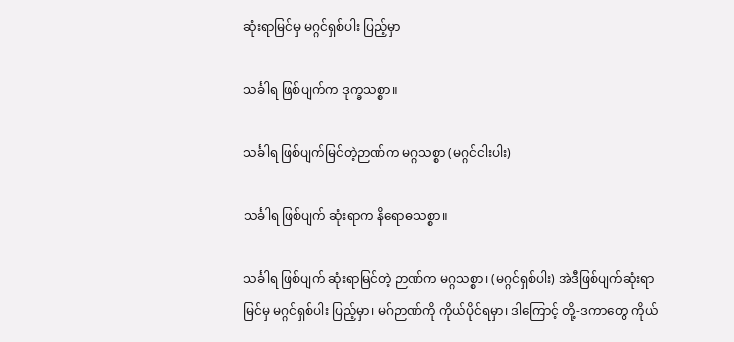ဆုံးရာမြင်မှ မဂ္ဂင်ရှစ်ပါး ပြည့်မှာ

သင်္ခါရ ဖြစ်ပျက်က ဒုက္ခသစ္စာ။

သင်္ခါရ ဖြစ်ပျက်မြင်တဲ့ဉာဏ်က မဂ္ဂသစ္စာ (မဂ္ဂင်ငါးပါး)

သင်္ခါရ ဖြစ်ပျက် ဆုံးရာက နိရောဓသစ္စာ။

သင်္ခါရ ဖြစ်ပျက် ဆုံးရာမြင်တဲ့ ဉာဏ်က မဂ္ဂသစ္စာ၊ (မဂ္ဂင်ရှစ်ပါး) အဲဒီဖြစ်ပျက်ဆုံးရာမြင်မှ မဂ္ဂင်ရှစ်ပါး ပြည့်မှာ၊ မဂ်ဉာဏ်ကို ကိုယ်ပိုင်ရမှာ၊ ဒါကြောင့် တို့-ဒကာတွေ ကိုယ်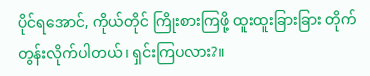ပိုင်ရအောင်, ကိုယ်တိုင် ကြိုးစားကြဖို့ ထူးထူးခြားခြား တိုက်တွန်းလိုက်ပါတယ်၊ ရှင်းကြပလား?။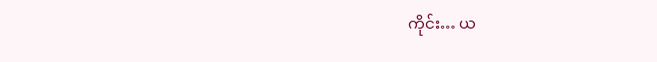ကိုင်း… ယ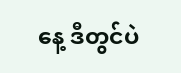နေ့ ဒီတွင်ပဲ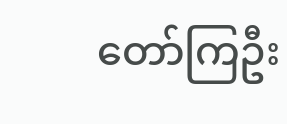တော်ကြဦး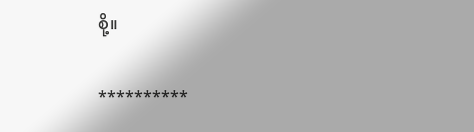စို့။

**********